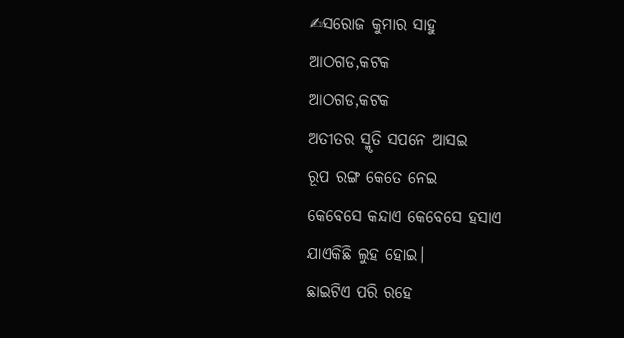✍ସରୋଜ କୁମାର ସାହୁ
ଆଠଗଡ,କଟକ
ଆଠଗଡ,କଟକ
ଅତୀତର ସ୍ମୃତି ସପନେ ଆସଇ
ରୂପ ରଙ୍ଗ କେତେ ନେଇ
କେବେସେ କନ୍ଦାଏ କେବେସେ ହସାଏ
ଯାଏକିଛି ଲୁହ ହୋଇ।
ଛାଇଟିଏ ପରି ରହେ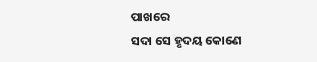ପାଖରେ
ସଦା ସେ ହୃଦୟ କୋଣେ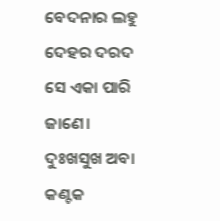ବେଦନାର ଲହୁ ଦେହର ଦରଦ
ସେ ଏକା ପାରି ଜାଣେ।
ଦୁଃଖସୁଖ ଅବା କଣ୍ଟକ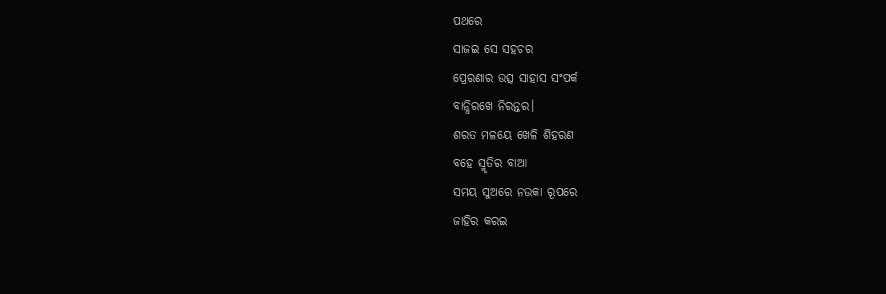ପଥରେ
ସାଜଇ ସେ ସହଚର
ପ୍ରେରଣାର ଉତ୍ସ ସାହାସ ସଂପର୍କ
ବାନ୍ଧିରଖେ ନିରନ୍ତର।
ଶରତ ମଳୟେ ଖେଳି ଶିହରଣ
ବହେ ସ୍ମୃତିର ବାଆ
ସମୟ ସୁଅରେ ନଉକା ରୂପରେ
ଜାହିର କରଇ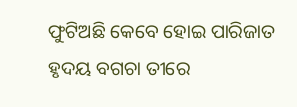ଫୁଟିଅଛି କେବେ ହୋଇ ପାରିଜାତ
ହୃଦୟ ବଗଚା ତୀରେ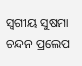ସ୍ବଗୀୟ ସୁଷମା ଚନ୍ଦନ ପ୍ରଲେପ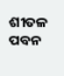ଶୀତଳ ପବନ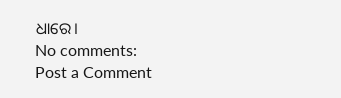ଧାରେ।
No comments:
Post a Comment